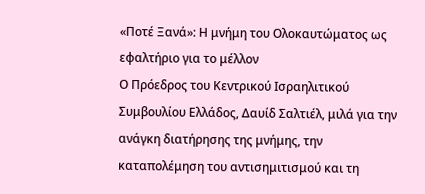«Ποτέ Ξανά»: Η μνήμη του Ολοκαυτώματος ως εφαλτήριο για το μέλλον
Ο Πρόεδρος του Κεντρικού Ισραηλιτικού Συμβουλίου Ελλάδος, Δαυίδ Σαλτιέλ, μιλά για την ανάγκη διατήρησης της μνήμης, την καταπολέμηση του αντισημιτισμού και τη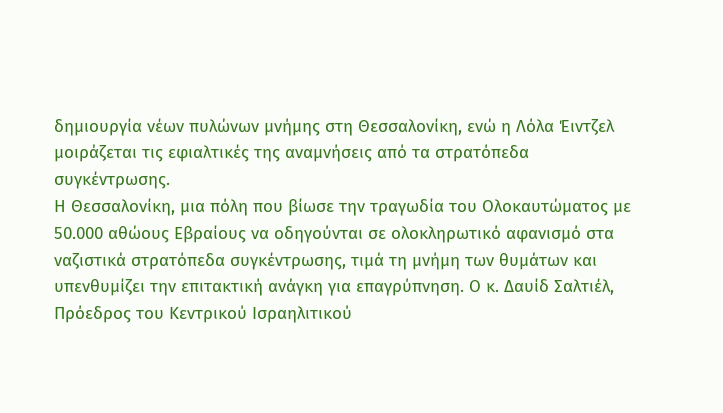δημιουργία νέων πυλώνων μνήμης στη Θεσσαλονίκη, ενώ η Λόλα Έιντζελ μοιράζεται τις εφιαλτικές της αναμνήσεις από τα στρατόπεδα συγκέντρωσης.
Η Θεσσαλονίκη, μια πόλη που βίωσε την τραγωδία του Ολοκαυτώματος με 50.000 αθώους Εβραίους να οδηγούνται σε ολοκληρωτικό αφανισμό στα ναζιστικά στρατόπεδα συγκέντρωσης, τιμά τη μνήμη των θυμάτων και υπενθυμίζει την επιτακτική ανάγκη για επαγρύπνηση. Ο κ. Δαυίδ Σαλτιέλ, Πρόεδρος του Κεντρικού Ισραηλιτικού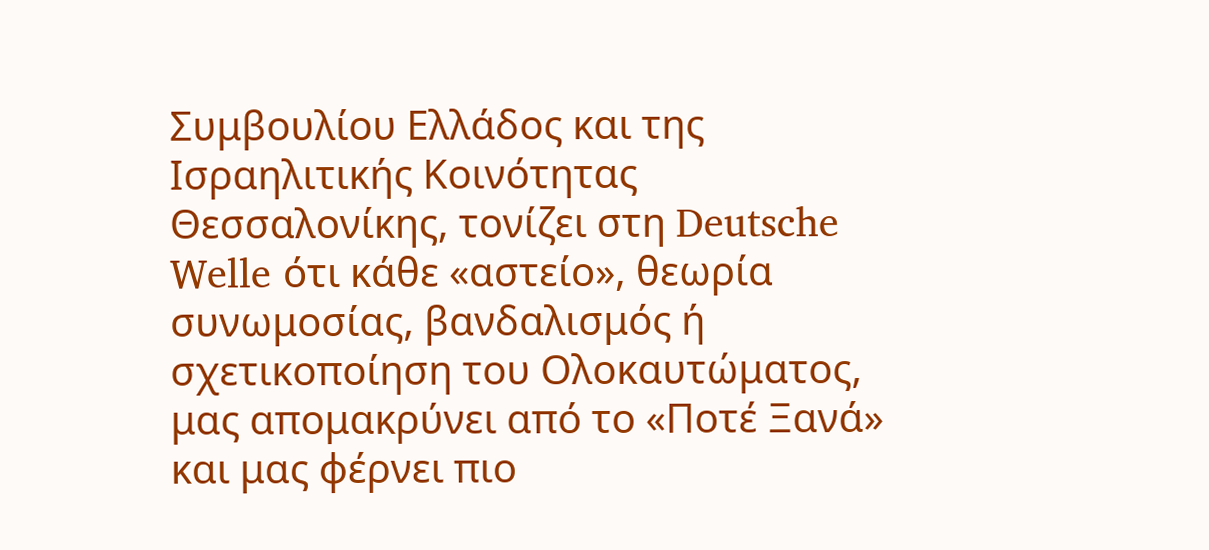Συμβουλίου Ελλάδος και της Ισραηλιτικής Κοινότητας Θεσσαλονίκης, τονίζει στη Deutsche Welle ότι κάθε «αστείο», θεωρία συνωμοσίας, βανδαλισμός ή σχετικοποίηση του Ολοκαυτώματος, μας απομακρύνει από το «Ποτέ Ξανά» και μας φέρνει πιο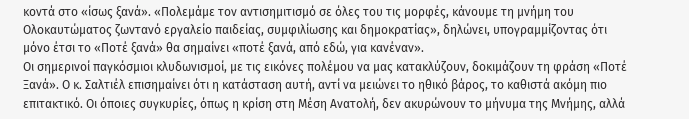κοντά στο «ίσως ξανά». «Πολεμάμε τον αντισημιτισμό σε όλες του τις μορφές, κάνουμε τη μνήμη του Ολοκαυτώματος ζωντανό εργαλείο παιδείας, συμφιλίωσης και δημοκρατίας», δηλώνει, υπογραμμίζοντας ότι μόνο έτσι το «Ποτέ ξανά» θα σημαίνει «ποτέ ξανά, από εδώ, για κανέναν».
Οι σημερινοί παγκόσμιοι κλυδωνισμοί, με τις εικόνες πολέμου να μας κατακλύζουν, δοκιμάζουν τη φράση «Ποτέ Ξανά». Ο κ. Σαλτιέλ επισημαίνει ότι η κατάσταση αυτή, αντί να μειώνει το ηθικό βάρος, το καθιστά ακόμη πιο επιτακτικό. Οι όποιες συγκυρίες, όπως η κρίση στη Μέση Ανατολή, δεν ακυρώνουν το μήνυμα της Μνήμης, αλλά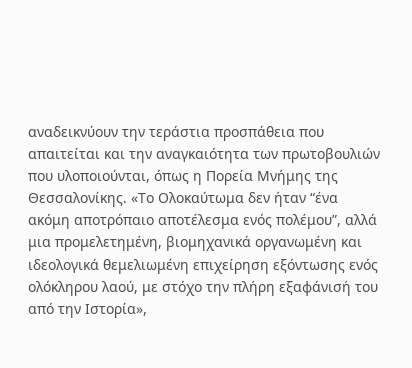αναδεικνύουν την τεράστια προσπάθεια που απαιτείται και την αναγκαιότητα των πρωτοβουλιών που υλοποιούνται, όπως η Πορεία Μνήμης της Θεσσαλονίκης. «Το Ολοκαύτωμα δεν ήταν “ένα ακόμη αποτρόπαιο αποτέλεσμα ενός πολέμου”, αλλά μια προμελετημένη, βιομηχανικά οργανωμένη και ιδεολογικά θεμελιωμένη επιχείρηση εξόντωσης ενός ολόκληρου λαού, με στόχο την πλήρη εξαφάνισή του από την Ιστορία»,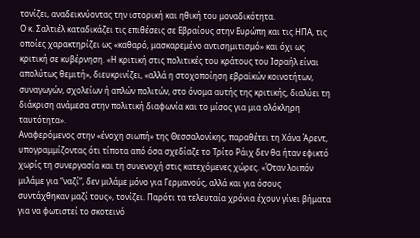τονίζει, αναδεικνύοντας την ιστορική και ηθική του μοναδικότητα.
Ο κ. Σαλτιέλ καταδικάζει τις επιθέσεις σε Εβραίους στην Ευρώπη και τις ΗΠΑ, τις οποίες χαρακτηρίζει ως «καθαρό, μασκαρεμένο αντισημιτισμό» και όχι ως κριτική σε κυβέρνηση. «Η κριτική στις πολιτικές του κράτους του Ισραήλ είναι απολύτως θεμιτή», διευκρινίζει, «αλλά η στοχοποίηση εβραϊκών κοινοτήτων, συναγωγών, σχολείων ή απλών πολιτών, στο όνομα αυτής της κριτικής, διαλύει τη διάκριση ανάμεσα στην πολιτική διαφωνία και το μίσος για μια ολόκληρη ταυτότητα».
Αναφερόμενος στην «ένοχη σιωπή» της Θεσσαλονίκης, παραθέτει τη Χάνα Άρεντ, υπογραμμίζοντας ότι τίποτα από όσα σχεδίαζε το Τρίτο Ράιχ δεν θα ήταν εφικτό χωρίς τη συνεργασία και τη συνενοχή στις κατεχόμενες χώρες. «Όταν λοιπόν μιλάμε για “ναζί”, δεν μιλάμε μόνο για Γερμανούς, αλλά και για όσους συντάχθηκαν μαζί τους», τονίζει. Παρότι τα τελευταία χρόνια έχουν γίνει βήματα για να φωτιστεί το σκοτεινό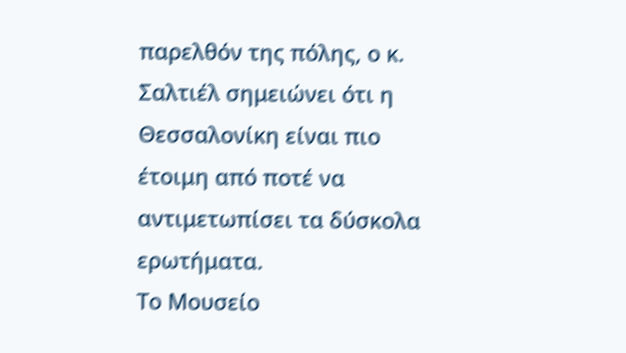παρελθόν της πόλης, ο κ. Σαλτιέλ σημειώνει ότι η Θεσσαλονίκη είναι πιο έτοιμη από ποτέ να αντιμετωπίσει τα δύσκολα ερωτήματα.
Το Μουσείο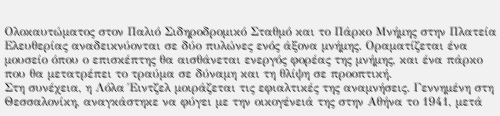Ολοκαυτώματος στον Παλιό Σιδηροδρομικό Σταθμό και το Πάρκο Μνήμης στην Πλατεία Ελευθερίας αναδεικνύονται σε δύο πυλώνες ενός άξονα μνήμης. Οραματίζεται ένα μουσείο όπου ο επισκέπτης θα αισθάνεται ενεργός φορέας της μνήμης, και ένα πάρκο που θα μετατρέπει το τραύμα σε δύναμη και τη θλίψη σε προοπτική.
Στη συνέχεια, η Λόλα Έιντζελ μοιράζεται τις εφιαλτικές της αναμνήσεις. Γεννημένη στη Θεσσαλονίκη, αναγκάστηκε να φύγει με την οικογένειά της στην Αθήνα το 1941, μετά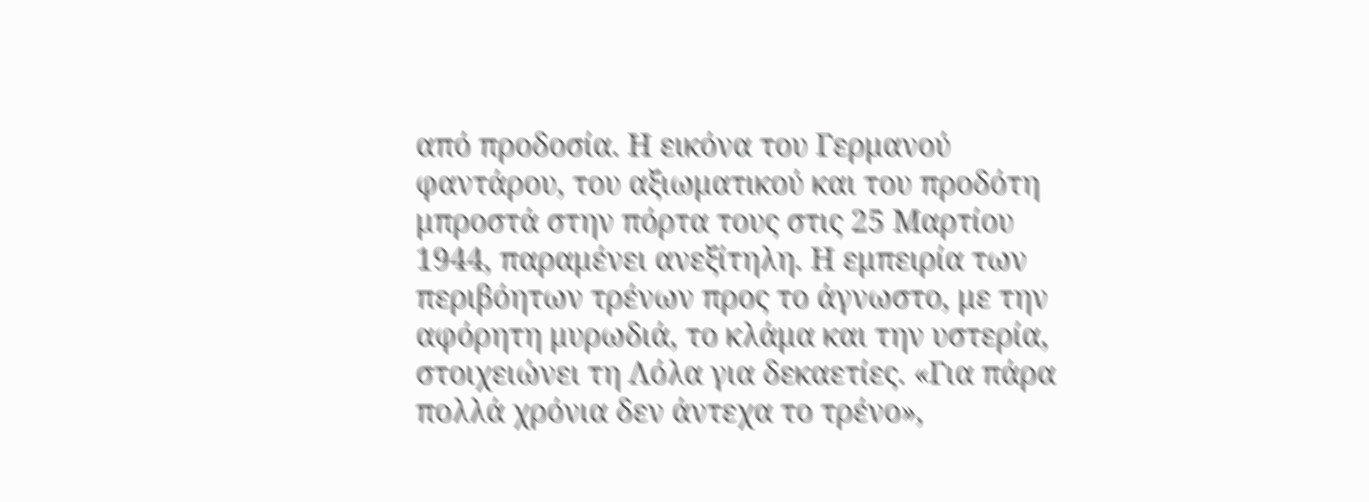από προδοσία. Η εικόνα του Γερμανού φαντάρου, του αξιωματικού και του προδότη μπροστά στην πόρτα τους στις 25 Μαρτίου 1944, παραμένει ανεξίτηλη. Η εμπειρία των περιβόητων τρένων προς το άγνωστο, με την αφόρητη μυρωδιά, το κλάμα και την υστερία, στοιχειώνει τη Λόλα για δεκαετίες. «Για πάρα πολλά χρόνια δεν άντεχα το τρένο»,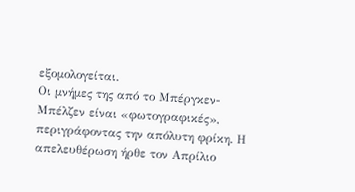εξομολογείται.
Οι μνήμες της από το Μπέργκεν-Μπέλζεν είναι «φωτογραφικές», περιγράφοντας την απόλυτη φρίκη. Η απελευθέρωση ήρθε τον Απρίλιο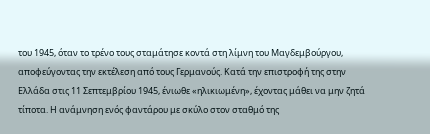του 1945, όταν το τρένο τους σταμάτησε κοντά στη λίμνη του Μαγδεμβούργου, αποφεύγοντας την εκτέλεση από τους Γερμανούς. Κατά την επιστροφή της στην Ελλάδα στις 11 Σεπτεμβρίου 1945, ένιωθε «ηλικιωμένη», έχοντας μάθει να μην ζητά τίποτα. Η ανάμνηση ενός φαντάρου με σκύλο στον σταθμό της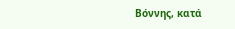Βόννης, κατά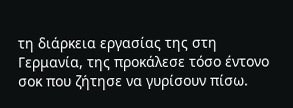τη διάρκεια εργασίας της στη Γερμανία, της προκάλεσε τόσο έντονο σοκ που ζήτησε να γυρίσουν πίσω.